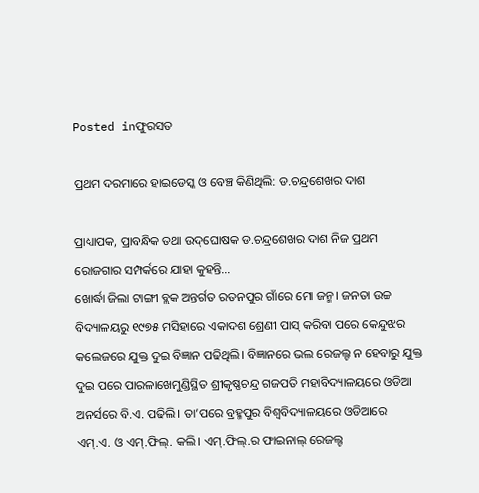Posted inଫୁରସତ

ପ୍ରଥମ ଦରମାରେ ହାଇଡେସ୍କ ଓ ବେଞ୍ଚ କିଣିଥିଲି: ଡ.ଚନ୍ଦ୍ରଶେଖର ଦାଶ

ପ୍ରାଧ୍ୟାପକ, ପ୍ରାବନ୍ଧିକ ତଥା ଉଦ୍‌ଘୋଷକ ଡ.ଚନ୍ଦ୍ରଶେଖର ଦାଶ ନିଜ ପ୍ରଥମ ରୋଜଗାର ସମ୍ପର୍କରେ ଯାହା କୁହନ୍ତି…
ଖୋର୍ଦ୍ଧା ଜିଲା ଟାଙ୍ଗୀ ବ୍ଲକ ଅନ୍ତର୍ଗତ ରତନପୁର ଗାଁରେ ମୋ ଜନ୍ମ। ଜନତା ଉଚ୍ଚ ବିଦ୍ୟାଳୟରୁ ୧୯୭୫ ମସିହାରେ ଏକାଦଶ ଶ୍ରେଣୀ ପାସ୍‌ କରିବା ପରେ କେନ୍ଦୁଝର କଲେଜରେ ଯୁକ୍ତ ଦୁଇ ବିଜ୍ଞାନ ପଢିଥିଲି। ବିଜ୍ଞାନରେ ଭଲ ରେଜଲ୍ଟ ନ ହେବାରୁ ଯୁକ୍ତ ଦୁଇ ପରେ ପାରଳାଖେମୁଣ୍ଡିସ୍ଥିତ ଶ୍ରୀକୃଷ୍ଣଚନ୍ଦ୍ର ଗଜପତି ମହାବିଦ୍ୟାଳୟରେ ଓଡିଆ ଅନର୍ସରେ ବି.ଏ. ପଢିଲି। ତା’ପରେ ବ୍ରହ୍ମପୁର ବିଶ୍ୱବିଦ୍ୟାଳୟରେ ଓଡିଆରେ ଏମ୍‌.ଏ. ଓ ଏମ୍‌.ଫିଲ୍‌. କଲି। ଏମ୍‌.ଫିଲ୍‌.ର ଫାଇନାଲ୍‌ ରେଜଲ୍ଟ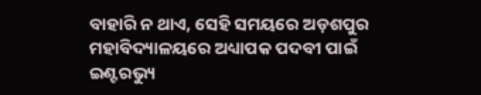ବାହାରି ନ ଥାଏ, ସେହି ସମୟରେ ଅଡ଼ଶପୁର ମହାବିଦ୍ୟାଳୟରେ ଅଧ୍ୟାପକ ପଦବୀ ପାଇଁ ଇଣ୍ଟରଭ୍ୟୁ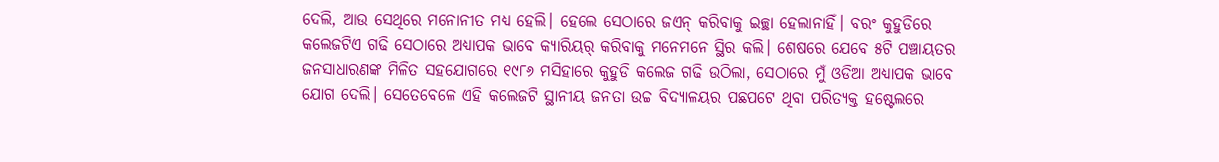ଦେଲି, ଆଉ ସେଥିରେ ମନୋନୀତ ମଧ୍ୟ ହେଲି। ହେଲେ ସେଠାରେ ଜଏନ୍‌ କରିବାକୁ ଇଚ୍ଛା ହେଲାନାହିଁ। ବରଂ କୁହୁଡିରେ କଲେଜଟିଏ ଗଢି ସେଠାରେ ଅଧ୍ୟାପକ ଭାବେ କ୍ୟାରିୟର୍‌ କରିବାକୁ ମନେମନେ ସ୍ଥିର କଲି। ଶେଷରେ ଯେବେ ୫ଟି ପଞ୍ଚାୟତର ଜନସାଧାରଣଙ୍କ ମିଳିତ ସହଯୋଗରେ ୧୯୮୬ ମସିହାରେ କୁହୁଡି କଲେଜ ଗଢି ଉଠିଲା, ସେଠାରେ ମୁଁ ଓଡିଆ ଅଧ୍ୟାପକ ଭାବେ ଯୋଗ ଦେଲି। ସେତେବେଳେ ଏହି କଲେଜଟି ସ୍ଥାନୀୟ ଜନତା ଉଚ୍ଚ ବିଦ୍ୟାଳୟର ପଛପଟେ ଥିବା ପରିତ୍ୟକ୍ତ ହଷ୍ଟେଲରେ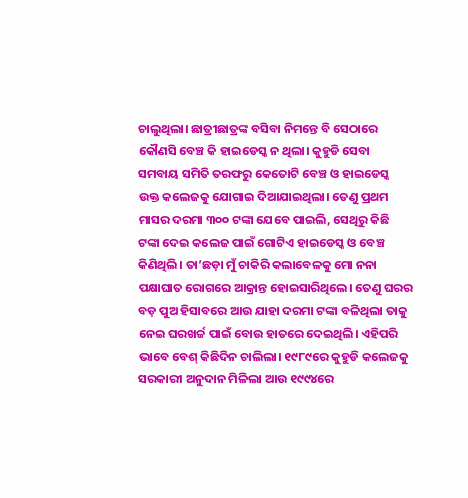ଚାଲୁଥିଲା। ଛାତ୍ରୀଛାତ୍ରଙ୍କ ବସିବା ନିମନ୍ତେ ବି ସେଠାରେ କୌଣସି ବେଞ୍ଚ କି ହାଇଡେସ୍କ ନ ଥିଲା। କୁହୁଡି ସେବା ସମବାୟ ସମିତି ତରଫରୁ କେତୋଟି ବେଞ୍ଚ ଓ ହାଇଡେସ୍କ ଉକ୍ତ କଲେଜକୁ ଯୋଗାଇ ଦିଆଯାଇଥିଲା। ତେଣୁ ପ୍ରଥମ ମାସର ଦରମା ୩୦୦ ଟଙ୍କା ଯେବେ ପାଇଲି, ସେଥିରୁ କିଛି ଟଙ୍କା ଦେଇ କଲେଜ ପାଇଁ ଗୋଟିଏ ହାଇଡେସ୍କ ଓ ବେଞ୍ଚ କିଣିଥିଲି। ତା’ଛଡ଼ା ମୁଁ ଚାକିରି କଲାବେଳକୁ ମୋ ନନା ପକ୍ଷାଘାତ ରୋଗରେ ଆକ୍ରାନ୍ତ ହୋଇସାରିଥିଲେ। ତେଣୁ ଘରର ବଡ଼ ପୁଅ ହିସାବରେ ଆଉ ଯାହା ଦରମା ଟଙ୍କା ବଳିଥିଲା ତାକୁ ନେଇ ଘରଖର୍ଚ୍ଚ ପାଇଁ ବୋଉ ହାତରେ ଦେଇଥିଲି। ଏହିପରି ଭାବେ ବେଶ୍‌ କିଛିଦିନ ଚାଲିଲା। ୧୯୮୯ରେ କୁହୁଡି କଲେଜକୁ ସରକାରୀ ଅନୁଦାନ ମିଳିଲା ଆଉ ୧୯୯୪ରେ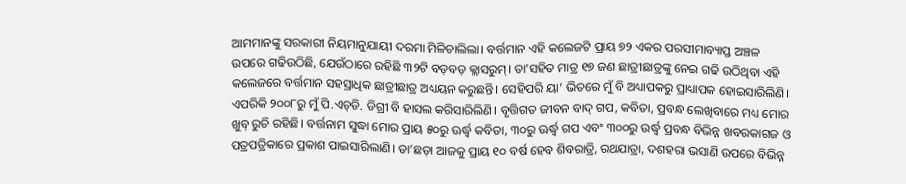ଆମମାନଙ୍କୁ ସରକାରୀ ନିୟମାନୁଯାୟୀ ଦରମା ମିଳିଚାଲିଲା। ବର୍ତ୍ତମାନ ଏହି କଲେଜଟି ପ୍ରାୟ ୭୨ ଏକର ପରସୀମାବ୍ୟାପ୍ତ ଅଞ୍ଚଳ ଉପରେ ଗଢିଉଠିଛି, ଯେଉଁଠାରେ ରହିଛି ୩୨ଟି ବଡ଼ବଡ଼ କ୍ଲାସରୁମ୍‌। ତା’ସହିତ ମାତ୍ର ୧୭ ଜଣ ଛାତ୍ରୀଛାତ୍ରଙ୍କୁ ନେଇ ଗଢି ଉଠିଥିବା ଏହି କଲେଜରେ ବର୍ତ୍ତମାନ ସହସ୍ରାଧିକ ଛାତ୍ରୀଛାତ୍ର ଅଧ୍ୟୟନ କରୁଛନ୍ତି। ସେହିପରି ୟା’ ଭିତରେ ମୁଁ ବି ଅଧ୍ୟାପକରୁ ପ୍ରାଧ୍ୟାପକ ହୋଇସାରିଲିଣି। ଏପରିକି ୨୦୦୮ରୁ ମୁଁ ପି.ଏଚ୍‌ଡି. ଡିଗ୍ରୀ ବି ହାସଲ କରିସାରିଲିଣି। ବୃତ୍ତିଗତ ଜୀବନ ବାଦ୍‌ ଗପ, କବିତା, ପ୍ରବନ୍ଧ ଲେଖିବାରେ ମଧ୍ୟ ମୋର ଖୁବ୍‌ ରୁଚି ରହିଛି। ବର୍ତ୍ତନାମ ସୁଦ୍ଧା ମୋର ପ୍ରାୟ ୫୦ରୁ ଊର୍ଦ୍ଧ୍ୱ କବିତା, ୩୦ରୁ ଊର୍ଦ୍ଧ୍ୱ ଗପ ଏବଂ ୩୦୦ରୁ ଉର୍ଦ୍ଧ୍ୱ ପ୍ରବନ୍ଧ ବିଭିନ୍ନ ଖବରକାଗଜ ଓ ପତ୍ରପତ୍ରିକାରେ ପ୍ରକାଶ ପାଇସାରିଲାଣି। ତା’ଛଡ଼ା ଆଜକୁ ପ୍ରାୟ ୧୦ ବର୍ଷ ହେବ ଶିବରାତ୍ରି, ରଥଯାତ୍ରା, ଦଶହରା ଭସାଣି ଉପରେ ବିଭିନ୍ନ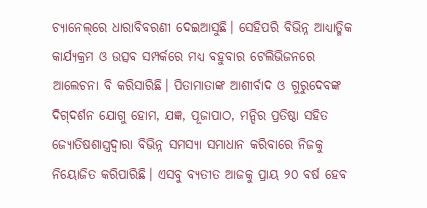ଚ୍ୟାନେଲ୍‌ରେ ଧାରାବିବରଣୀ ଦେଇଆସୁଛି। ସେହିପରି ବିଭିନ୍ନ ଆଧ୍ୟାତ୍ମିକ କାର୍ଯ୍ୟକ୍ରମ ଓ ଉତ୍ସବ ସମ୍ପର୍କରେ ମଧ୍ୟ ବହୁବାର ଟେଲିଭିଜନରେ ଆଲେଚନା ବି କରିସାରିଛି। ପିତାମାତାଙ୍କ ଆଶୀର୍ବାଦ ଓ ଗୁରୁଦେବଙ୍କ ଦିଗ୍‌ଦର୍ଶନ ଯୋଗୁ ହୋମ, ଯଜ୍ଞ, ପୂଜାପାଠ, ମନ୍ଦିର ପ୍ରତିଷ୍ଠା ସହିତ ଜ୍ୟୋତିଷଶାସ୍ତ୍ରଦ୍ୱାରା ବିଭିନ୍ନ ସମସ୍ୟା ସମାଧାନ କରିବାରେ ନିଜକୁ ନିୟୋଜିତ କରିପାରିଛି। ଏସବୁ ବ୍ୟତୀତ ଆଜକୁ ପ୍ରାୟ ୨୦ ବର୍ଷ ହେବ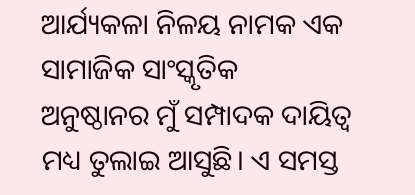ଆର୍ଯ୍ୟକଳା ନିଳୟ ନାମକ ଏକ ସାମାଜିକ ସାଂସ୍କୃତିକ ଅନୁଷ୍ଠାନର ମୁଁ ସମ୍ପାଦକ ଦାୟିତ୍ୱ ମଧ୍ୟ ତୁଲାଇ ଆସୁଛି। ଏ ସମସ୍ତ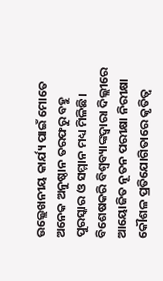ଉଲ୍ଲେଖନୀୟ କାର୍ଯ୍ୟ ପାଇଁ ମୋତେ ଅନେକ ଅନୁଷ୍ଠାନ ତରଫରୁ ବହୁ ପୁରସ୍କାର ଓ ସମ୍ମାନ ମଧ୍ୟ ମିଳିଛି। ବିଶେଷକରି ବିଶ୍ୱବ୍ୟାଙ୍କଦ୍ୱାରା ଦିଲ୍ଲୀରେ ଆୟୋଜିତ ନୂତନ ପରୀକ୍ଷା ନିରୀକ୍ଷା କୌଶଳ ପ୍ରତିଯୋଗିତାରେ କୃତିତ୍ୱ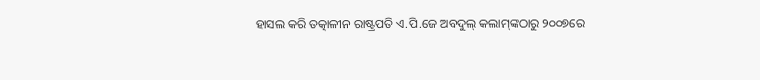ହାସଲ କରି ତତ୍କାଳୀନ ରାଷ୍ଟ୍ରପତି ଏ.ପି.ଜେ ଅବଦୁଲ୍‌ କଲାମ୍‌ଙ୍କଠାରୁ ୨୦୦୭ରେ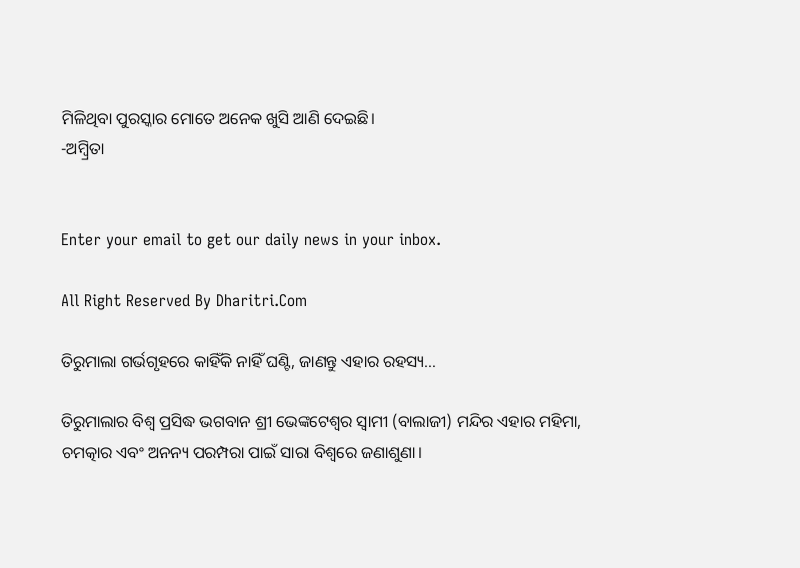ମିଳିଥିବା ପୁରସ୍କାର ମୋତେ ଅନେକ ଖୁସି ଆଣି ଦେଇଛି।
-ଅମ୍ବ୍ରିତା


Enter your email to get our daily news in your inbox.

All Right Reserved By Dharitri.Com

ତିରୁମାଲା ଗର୍ଭଗୃହରେ କାହିଁକି ନାହିଁ ଘଣ୍ଟି, ଜାଣନ୍ତୁ ଏହାର ରହସ୍ୟ…

ତିରୁମାଲାର ବିଶ୍ୱ ପ୍ରସିଦ୍ଧ ଭଗବାନ ଶ୍ରୀ ଭେଙ୍କଟେଶ୍ୱର ସ୍ବାମୀ (ବାଲାଜୀ) ମନ୍ଦିର ଏହାର ମହିମା, ଚମତ୍କାର ଏବଂ ଅନନ୍ୟ ପରମ୍ପରା ପାଇଁ ସାରା ବିଶ୍ୱରେ ଜଣାଶୁଣା।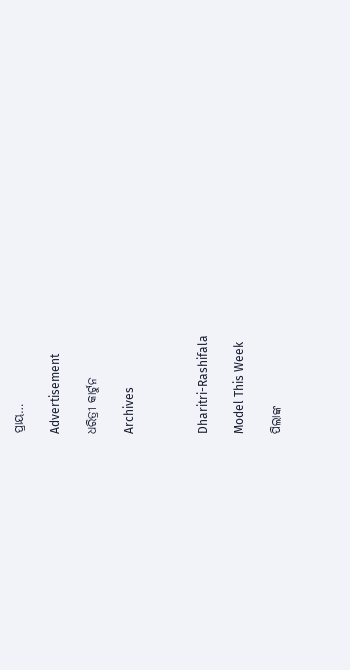ପ୍ରାୟ…

Advertisement

ଧରିତ୍ରୀ କାର୍ଟୁନ

Archives



Dharitri-Rashifala

Model This Week

ପିଲାଙ୍କ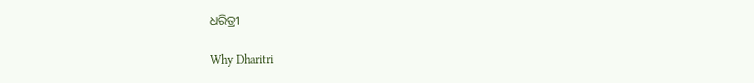ଧରିତ୍ରୀ

Why Dharitri